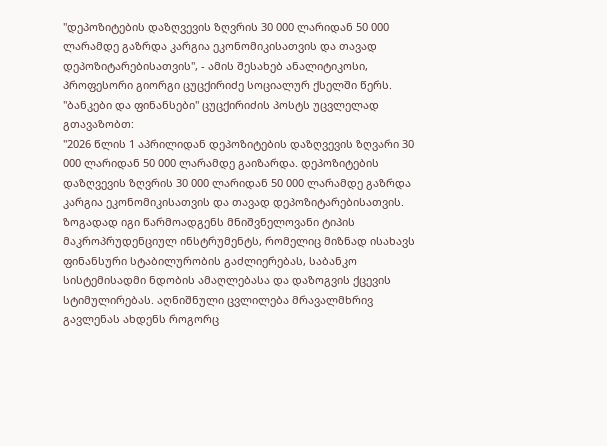"დეპოზიტების დაზღვევის ზღვრის 30 000 ლარიდან 50 000 ლარამდე გაზრდა კარგია ეკონომიკისათვის და თავად დეპოზიტარებისათვის", - ამის შესახებ ანალიტიკოსი, პროფესორი გიორგი ცუცქირიძე სოციალურ ქსელში წერს.
"ბანკები და ფინანსები" ცუცქირიძის პოსტს უცვლელად გთავაზობთ:
"2026 წლის 1 აპრილიდან დეპოზიტების დაზღვევის ზღვარი 30 000 ლარიდან 50 000 ლარამდე გაიზარდა. დეპოზიტების დაზღვევის ზღვრის 30 000 ლარიდან 50 000 ლარამდე გაზრდა კარგია ეკონომიკისათვის და თავად დეპოზიტარებისათვის. ზოგადად იგი წარმოადგენს მნიშვნელოვანი ტიპის მაკროპრუდენციულ ინსტრუმენტს, რომელიც მიზნად ისახავს ფინანსური სტაბილურობის გაძლიერებას, საბანკო სისტემისადმი ნდობის ამაღლებასა და დაზოგვის ქცევის სტიმულირებას. აღნიშნული ცვლილება მრავალმხრივ გავლენას ახდენს როგორც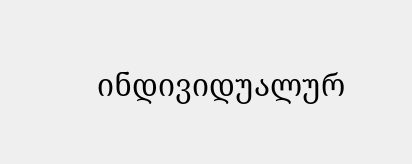ინდივიდუალურ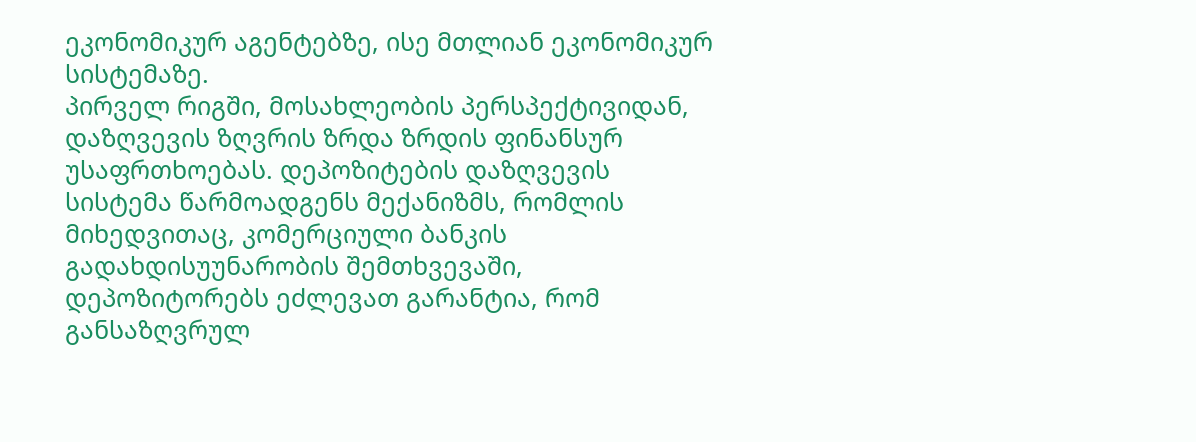ეკონომიკურ აგენტებზე, ისე მთლიან ეკონომიკურ სისტემაზე.
პირველ რიგში, მოსახლეობის პერსპექტივიდან, დაზღვევის ზღვრის ზრდა ზრდის ფინანსურ უსაფრთხოებას. დეპოზიტების დაზღვევის სისტემა წარმოადგენს მექანიზმს, რომლის მიხედვითაც, კომერციული ბანკის გადახდისუუნარობის შემთხვევაში, დეპოზიტორებს ეძლევათ გარანტია, რომ განსაზღვრულ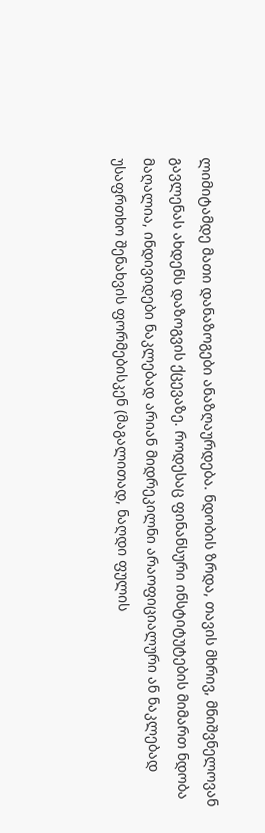ლიმიტამდე მათი დანაზოგები ანაზღაურდება. ნდობის ზრდა, თავის მხრივ, მნიშვნელოვან გავლენას ახდენს დაზოგვის ქცევაზე. როდესაც ფინანსური ინსტიტუტების მიმართ ნდობა მაღალია, ინდივიდები ნაკლებად არიან მიდრეკილნი არაოფიციალური ან ნაკლებად უსაფრთხო შენახვის ფორმებისკენ (მაგალითად, ნაღდი ფულის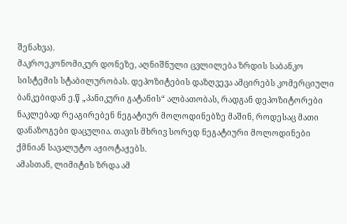შენახვა).
მაკროეკონომიკურ დონეზე, აღნიშნული ცვლილება ზრდის საბანკო სისტემის სტაბილურობას. დეპოზიტების დაზღვევა ამცირებს კომერციული ბანკებიდან ე.წ „პანიკური გატანის“ ალბათობას, რადგან დეპოზიტორები ნაკლებად რეაგირებენ ნეგატიურ მოლოდინებზე მაშინ, როდესაც მათი დანაზოგები დაცულია. თავის მხრივ სორედ ნეგატიური მოლოდინები ქმნიან სავალუტო აჟიოტაჟებს.
ამასთან, ლიმიტის ზრდა ამ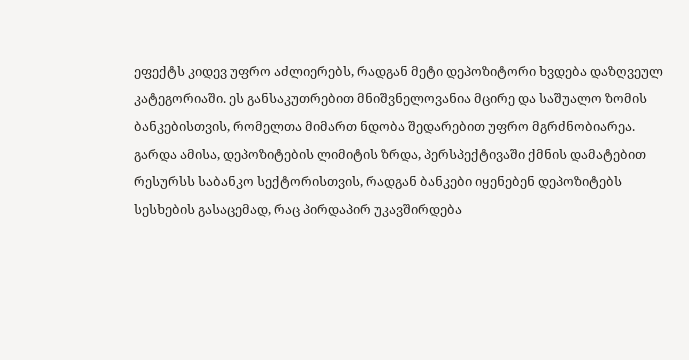ეფექტს კიდევ უფრო აძლიერებს, რადგან მეტი დეპოზიტორი ხვდება დაზღვეულ კატეგორიაში. ეს განსაკუთრებით მნიშვნელოვანია მცირე და საშუალო ზომის ბანკებისთვის, რომელთა მიმართ ნდობა შედარებით უფრო მგრძნობიარეა.
გარდა ამისა, დეპოზიტების ლიმიტის ზრდა, პერსპექტივაში ქმნის დამატებით რესურსს საბანკო სექტორისთვის, რადგან ბანკები იყენებენ დეპოზიტებს სესხების გასაცემად, რაც პირდაპირ უკავშირდება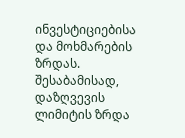ინვესტიციებისა და მოხმარების ზრდას. შესაბამისად, დაზღვევის ლიმიტის ზრდა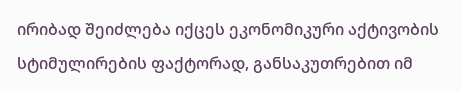ირიბად შეიძლება იქცეს ეკონომიკური აქტივობის სტიმულირების ფაქტორად, განსაკუთრებით იმ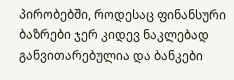პირობებში, როდესაც ფინანსური ბაზრები ჯერ კიდევ ნაკლებად განვითარებულია და ბანკები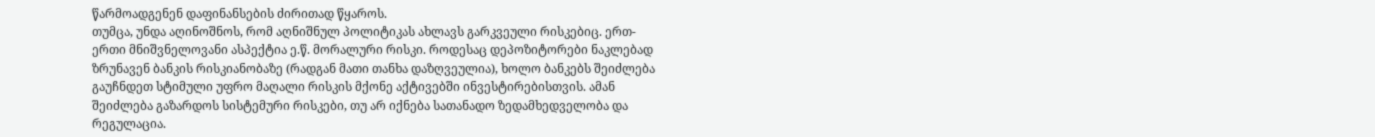წარმოადგენენ დაფინანსების ძირითად წყაროს.
თუმცა, უნდა აღინოშნოს, რომ აღნიშნულ პოლიტიკას ახლავს გარკვეული რისკებიც. ერთ-ერთი მნიშვნელოვანი ასპექტია ე.წ. მორალური რისკი. როდესაც დეპოზიტორები ნაკლებად ზრუნავენ ბანკის რისკიანობაზე (რადგან მათი თანხა დაზღვეულია), ხოლო ბანკებს შეიძლება გაუჩნდეთ სტიმული უფრო მაღალი რისკის მქონე აქტივებში ინვესტირებისთვის. ამან შეიძლება გაზარდოს სისტემური რისკები, თუ არ იქნება სათანადო ზედამხედველობა და რეგულაცია.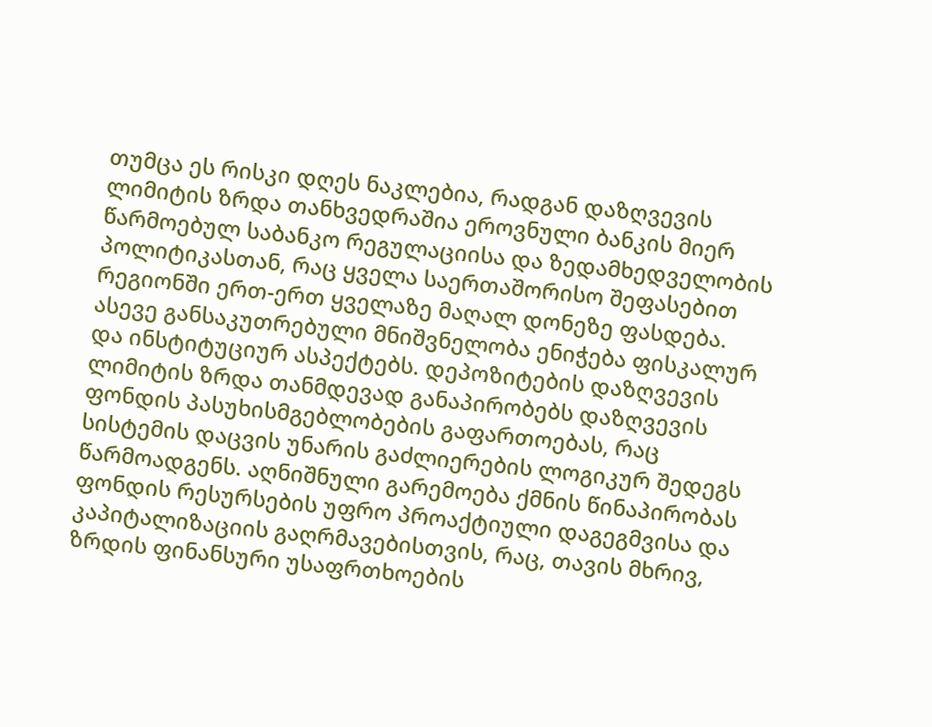თუმცა ეს რისკი დღეს ნაკლებია, რადგან დაზღვევის ლიმიტის ზრდა თანხვედრაშია ეროვნული ბანკის მიერ წარმოებულ საბანკო რეგულაციისა და ზედამხედველობის პოლიტიკასთან, რაც ყველა საერთაშორისო შეფასებით რეგიონში ერთ-ერთ ყველაზე მაღალ დონეზე ფასდება.
ასევე განსაკუთრებული მნიშვნელობა ენიჭება ფისკალურ და ინსტიტუციურ ასპექტებს. დეპოზიტების დაზღვევის ლიმიტის ზრდა თანმდევად განაპირობებს დაზღვევის ფონდის პასუხისმგებლობების გაფართოებას, რაც სისტემის დაცვის უნარის გაძლიერების ლოგიკურ შედეგს წარმოადგენს. აღნიშნული გარემოება ქმნის წინაპირობას ფონდის რესურსების უფრო პროაქტიული დაგეგმვისა და კაპიტალიზაციის გაღრმავებისთვის, რაც, თავის მხრივ, ზრდის ფინანსური უსაფრთხოების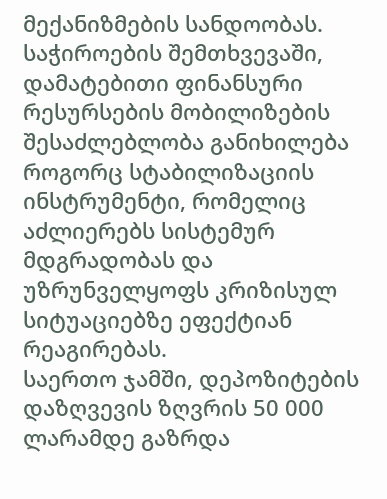მექანიზმების სანდოობას. საჭიროების შემთხვევაში, დამატებითი ფინანსური რესურსების მობილიზების შესაძლებლობა განიხილება როგორც სტაბილიზაციის ინსტრუმენტი, რომელიც აძლიერებს სისტემურ მდგრადობას და უზრუნველყოფს კრიზისულ სიტუაციებზე ეფექტიან რეაგირებას.
საერთო ჯამში, დეპოზიტების დაზღვევის ზღვრის 50 000 ლარამდე გაზრდა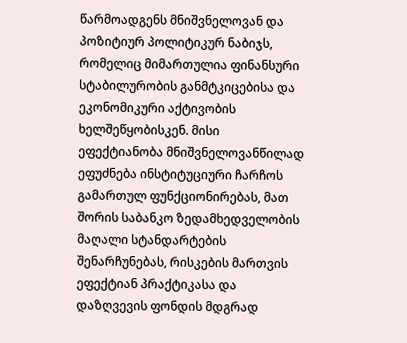წარმოადგენს მნიშვნელოვან და პოზიტიურ პოლიტიკურ ნაბიჯს, რომელიც მიმართულია ფინანსური სტაბილურობის განმტკიცებისა და ეკონომიკური აქტივობის ხელშეწყობისკენ. მისი ეფექტიანობა მნიშვნელოვანწილად ეფუძნება ინსტიტუციური ჩარჩოს გამართულ ფუნქციონირებას, მათ შორის საბანკო ზედამხედველობის მაღალი სტანდარტების შენარჩუნებას, რისკების მართვის ეფექტიან პრაქტიკასა და დაზღვევის ფონდის მდგრად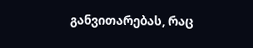განვითარებას, რაც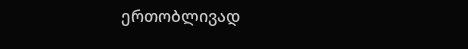ერთობლივად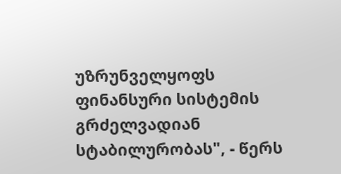უზრუნველყოფს ფინანსური სისტემის გრძელვადიან სტაბილურობას", - წერს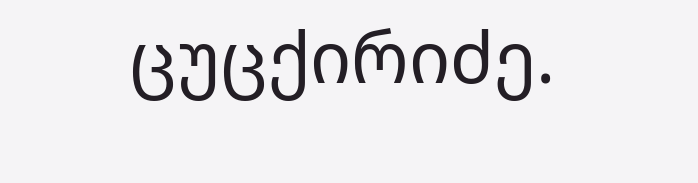ცუცქირიძე.